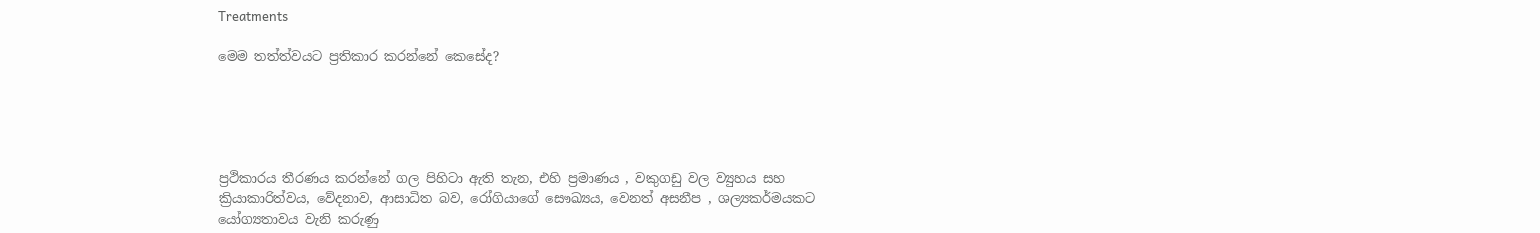Treatments

මෙම තත්ත්වයට ප්‍රතිකාර කරන්නේ කෙසේද?





ප්‍රථිකාරය තීරණය කරන්නේ ගල පිහිටා ඇති තැන, එහි ප්‍රමාණය , වකුගඩු වල ව්‍යුහය සහ ක්‍රියාකාරිත්වය, වේදනාව, ආසාධිත බව, රෝගියාගේ සෞඛ්‍යය, වෙනත් අසනීප , ශල්‍යකර්මයකට යෝග්‍යතාවය වැනි කරුණු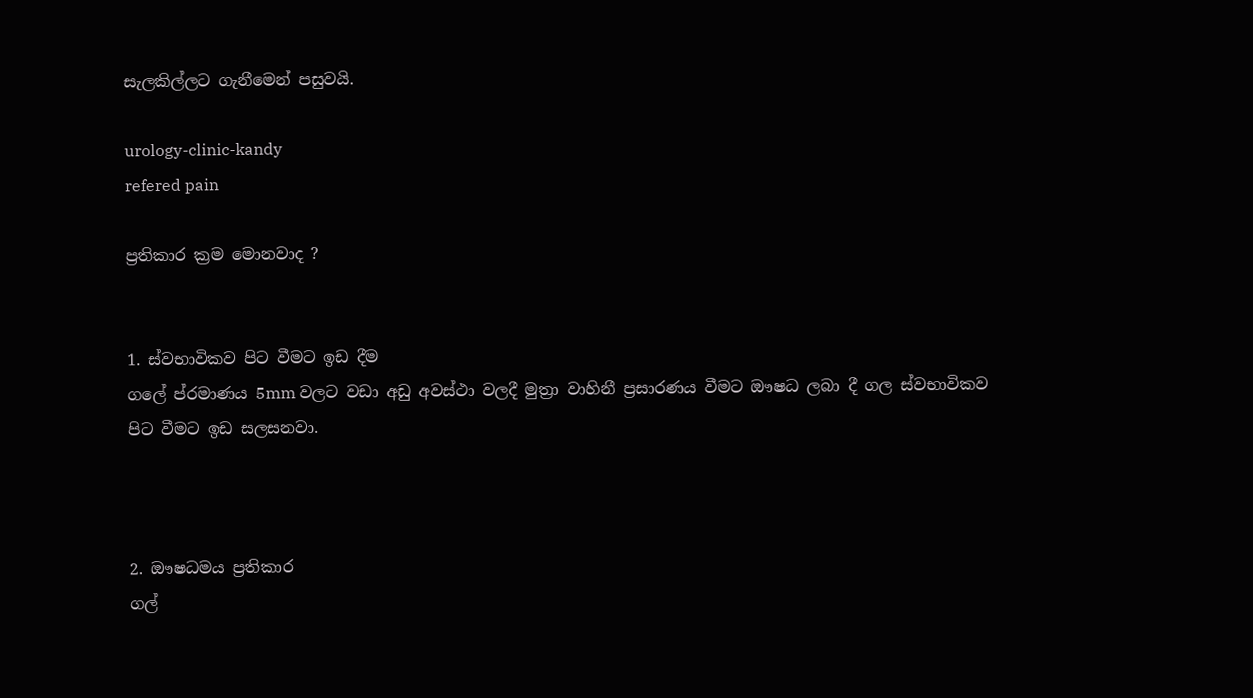සැලකිල්ලට ගැනීමෙන් පසුවයි.

urology-clinic-kandy
refered pain

ප්‍රතිකාර ක්‍රම මොනවාද ?


1. ස්වභාවිකව පිට වීමට ඉඩ දීම
ගලේ ප්රමාණය 5mm වලට වඩා අඩු අවස්ථා වලදී මුත්‍රා වාහිනී ප්‍රසාරණය වීමට ඖෂධ ලබා දී ගල ස්වභාවිකව පිට වීමට ඉඩ සලසනවා.



2. ඖෂධමය ප්‍රතිකාර
ගල්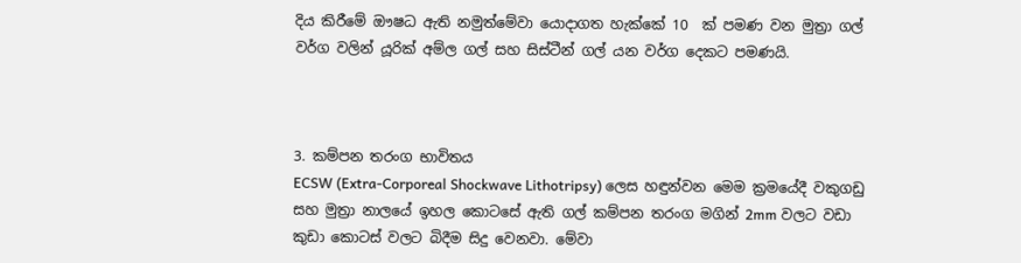දිය කිරීමේ ඖෂධ ඇති නමුත්මේවා යොදාගත හැක්කේ 10  ක් පමණ වන මුත්‍රා ගල් වර්ග වලින් යූරික් අම්ල ගල් සහ සිස්ටීන් ගල් යන වර්ග දෙකට පමණයි.



3. කම්පන තරංග භාවිතය
ECSW (Extra-Corporeal Shockwave Lithotripsy) ලෙස හඳුන්වන මෙම ක්‍රමයේදී වකුගඩු සහ මුත්‍රා නාලයේ ඉහල කොටසේ ඇති ගල් කම්පන තරංග මගින් 2mm වලට වඩා  කුඩා කොටස් වලට බිදීම සිදු වෙනවා. මේවා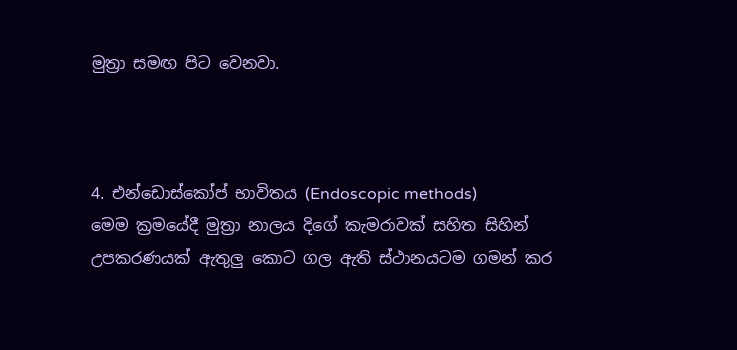මුත්‍රා සමඟ පිට වෙනවා.



4. එන්ඩොස්කෝප් භාවිතය (Endoscopic methods)
මෙම ක්‍රමයේදී මුත්‍රා නාලය දිගේ කැමරාවක් සහිත සිහින් උපකරණයක් ඇතුලු කොට ගල ඇති ස්ථානයටම ගමන් කර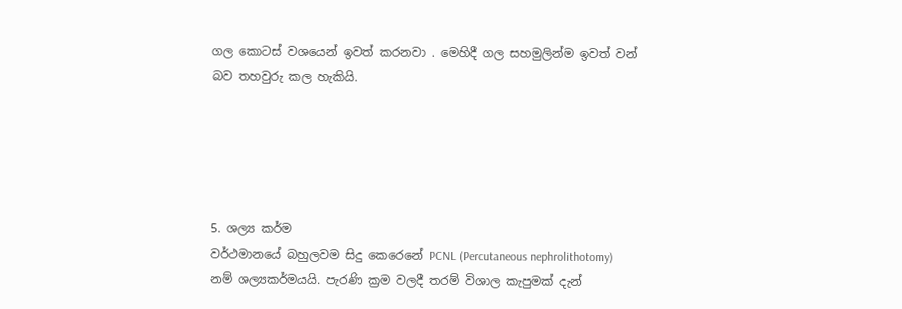ගල කොටස් වශයෙන් ඉවත් කරනවා . මෙහිදී ගල සහමුලින්ම ඉවත් වන් බව තහවුරු කල හැකියි.





5. ශල්‍ය කර්ම
වර්ථමානයේ බහුලවම සිදු කෙරෙනේ PCNL (Percutaneous nephrolithotomy)  නම් ශල්‍යකර්මයයි. පැරණි ක්‍රම වලදී තරම් විශාල කැපුමක් දැන්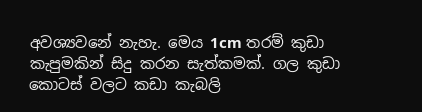අවශ්‍යවනේ නැහැ. මෙය 1cm තරම් කුඩා කැපුමකින් සිදු කරන සැත්කමක්. ගල කුඩා කොටස් වලට කඩා කැබලි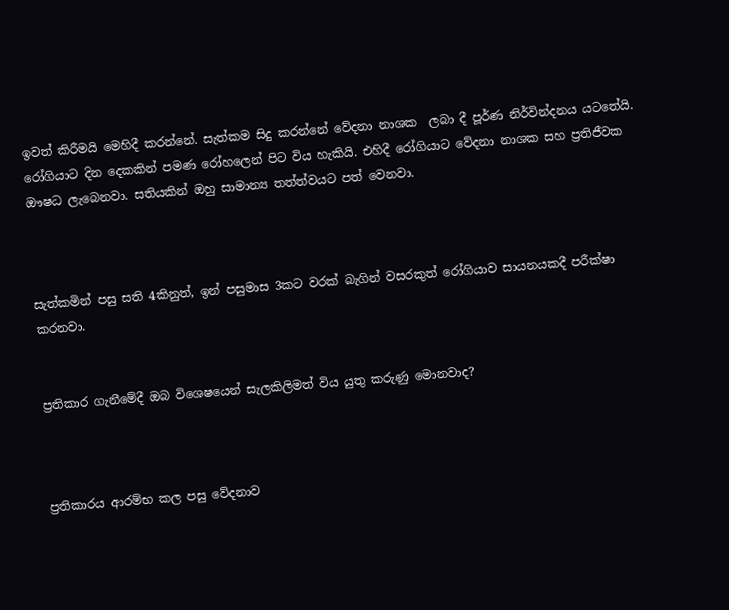ඉවත් කිරීමයි මෙහිදී කරන්නේ. සැත්කම සිදු කරන්නේ වේදනා නාශක  ලබා දී පූර්ණ නිර්වින්දනය යටතේයි. රෝගියාට දින දෙකකින් පමණ රෝහලෙන් පිට විය හැකියි. එහිදී රෝගියාට වේදනා නාශක සහ ප්‍රතිජීවක ඖෂධ ලැබෙනවා. සතියකින් ඔහු සාමාන්‍ය තත්ත්වයට පත් වෙනවා.



සැත්කමින් පසු සති 4කිනුත්, ඉන් පසුමාස 3කට වරක් බැගින් වසරකුත් රෝගියාව සායනයකදී පරීක්ෂා කරනවා.


ප්‍රතිකාර ගැනීමේදී ඔබ විශෙෂයෙන් සැලකිලිමත් විය යුතු කරුණු මොනවාද?



ප්‍රතිකාරය ආරම්භ කල පසු වේදනාව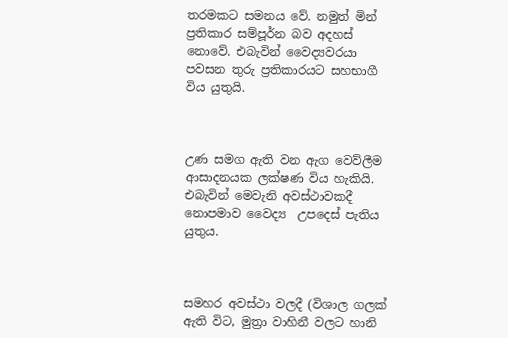තරමකට සමනය වේ. නමුත් මින් ප්‍රතිකාර සම්පූර්න බව අදහස් නොවේ. එබැවින් වෛද්‍යවරයා පවසන තුරු ප්‍රතිකාරයට සහභාගී විය යුතුයි.



උණ සමග ඇති වන ඇග වෙව්ලීම ආසාදනයක ලක්ෂණ විය හැකියි. එබැවින් මෙවැනි අවස්ථාවකදී නොපමාව වෛද්‍ය  උපදෙස් පැතිය යුතුය.



සමහර අවස්ථා වලදී (විශාල ගලක් ඇති විට, මුත්‍රා වාහිනී වලට හානි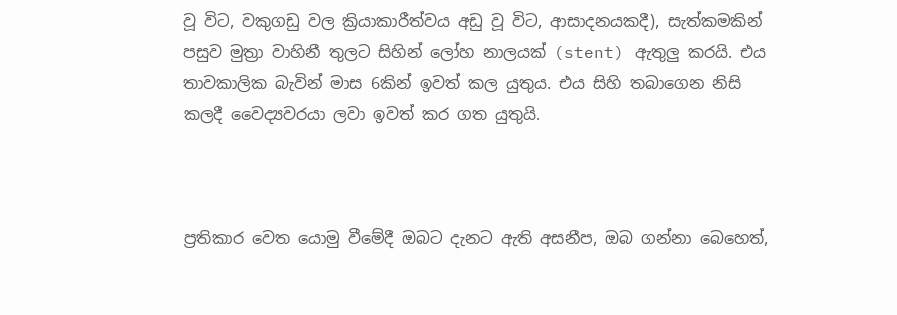වූ විට, වකුගඩු වල ක්‍රියාකාරීත්වය අඩු වූ විට, ආසාදනයකදී), සැත්කමකින් පසුව මුත්‍රා වාහිනී තුලට සිහින් ලෝහ නාලයක් (stent) ඇතුලු කරයි. එය තාවකාලික බැවින් මාස 6කින් ඉවත් කල යුතුය. එය සිහි තබාගෙන නිසි කලදී වෛද්‍යවරයා ලවා ඉවත් කර ගත යුතුයි.



ප්‍රතිකාර වෙත යොමු වීමේදී ඔබට දැනට ඇති අසනීප, ඔබ ගන්නා බෙහෙත්,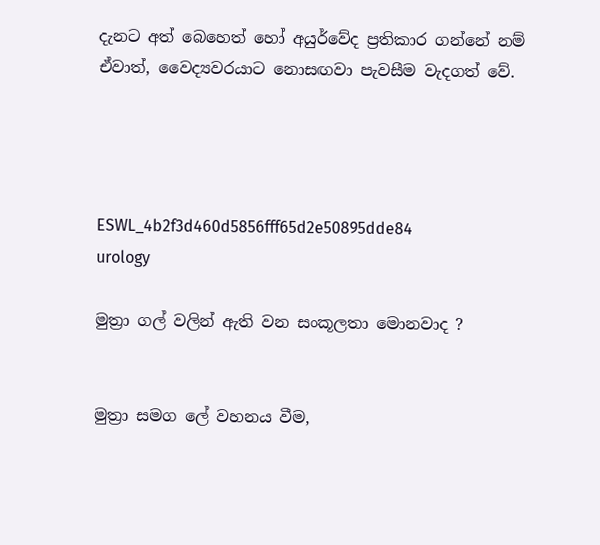දැනට අත් බෙහෙත් හෝ අයුර්වේද ප්‍රතිකාර ගන්නේ නම් ඒවාත්, වෛද්‍යවරයාට නොසඟවා පැවසීම වැදගත් වේ.




ESWL_4b2f3d460d5856fff65d2e50895dde84
urology

මුත්‍රා ගල් වලින් ඇති වන සංකූලතා මොනවාද ?


මුත්‍රා සමග ලේ වහනය වීම,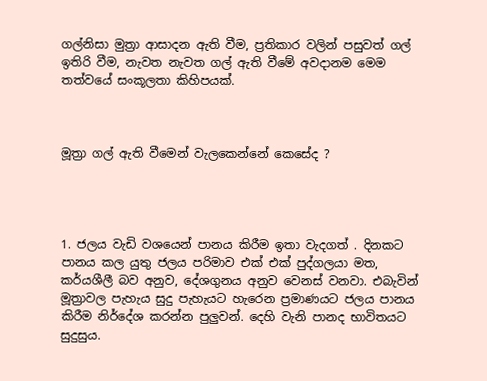ගල්නිසා මුත්‍රා ආසාදන ඇති වීම, ප්‍රතිකාර වලින් පසුවත් ගල් ඉතිරි වීම, නැවත නැවත ගල් ඇති වීමේ අවදානම මෙම තත්වයේ සංකූලතා කිහිපයක්.



මූත්‍රා ගල් ඇති වීමෙන් වැලකෙන්නේ කෙසේද ?




1. ජලය වැඩි වශයෙන් පානය කිරීම ඉතා වැදගත් . දිනකට පානය කල යුතු ජලය පරිමාව එක් එක් පුද්ගලයා මත, කර්යශීලී බව අනුව, දේශගුනය අනුව වෙනස් වනවා. එබැවින් මූත්‍රාවල පැහැය සුදු පැහැයට හැරෙන ප්‍රමාණයට ජලය පානය කිරීම නිර්දේශ කරන්න පුලුවන්. දෙහි වැනි පානද භාවිතයට සුදුසුය.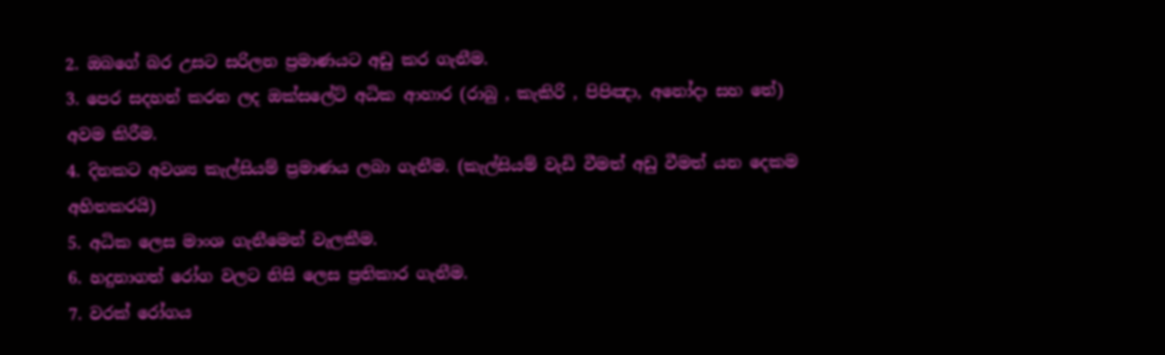2. ඔබගේ බර උසට සරිලන ප්‍රමාණයට අඩු කර ගැනීම.
3. පෙර සදහන් කරන ලද ඔක්සලේට් අධික ආහාර (රාබු , කැකිරි , පිපිඤා, අනෝදා සහ තේ)  අවම කිරීම.
4. දිනකට අවශ්‍ය කැල්සියම් ප්‍රමාණය ලබා ගැනීම. (කැල්සියම් වැඩි වීමත් අඩු වීමත් යන දෙකම අහිතකරයි)
5. අධික ලෙස මාංශ ගැනීමෙන් වැලකීම.
6. හදුනාගත් රෝග වලට නිසි ලෙස ප්‍රතිකාර ගැනීම.
7. වරක් රෝගය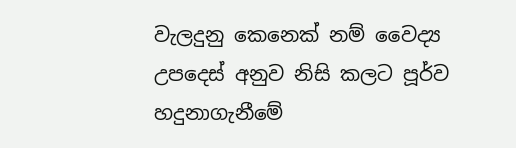වැලදුනු කෙනෙක් නම් වෛද්‍ය  උපදෙස් අනුව නිසි කලට පූර්ව හදුනාගැනීමේ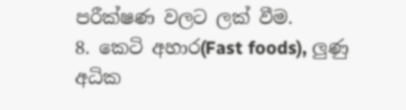පරීක්ෂණ වලට ලක් වීම.
8. කෙටි අහාර(Fast foods), ලුණු අධික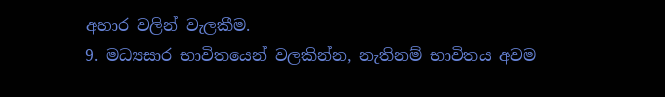අහාර වලින් වැලකීම.
9. මධ්‍යසාර භාවිතයෙන් වලකින්න, නැතිනම් භාවිතය අවම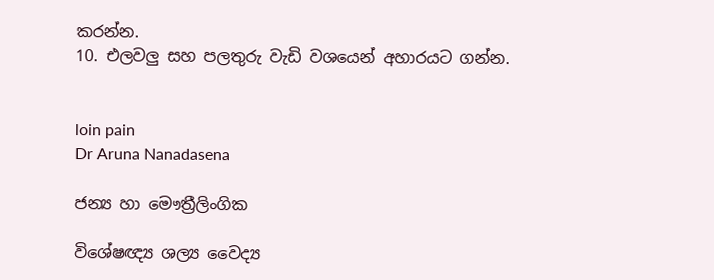කරන්න.
10. එලවලු සහ පලතුරු වැඩි වශයෙන් අහාරයට ගන්න.


loin pain
Dr Aruna Nanadasena

ජන්‍ය හා මෞත්‍රීලිංගික

විශේෂඥ්‍ය ශල්‍ය වෛද්‍ය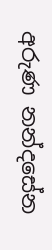අරුණ නන්දසේන